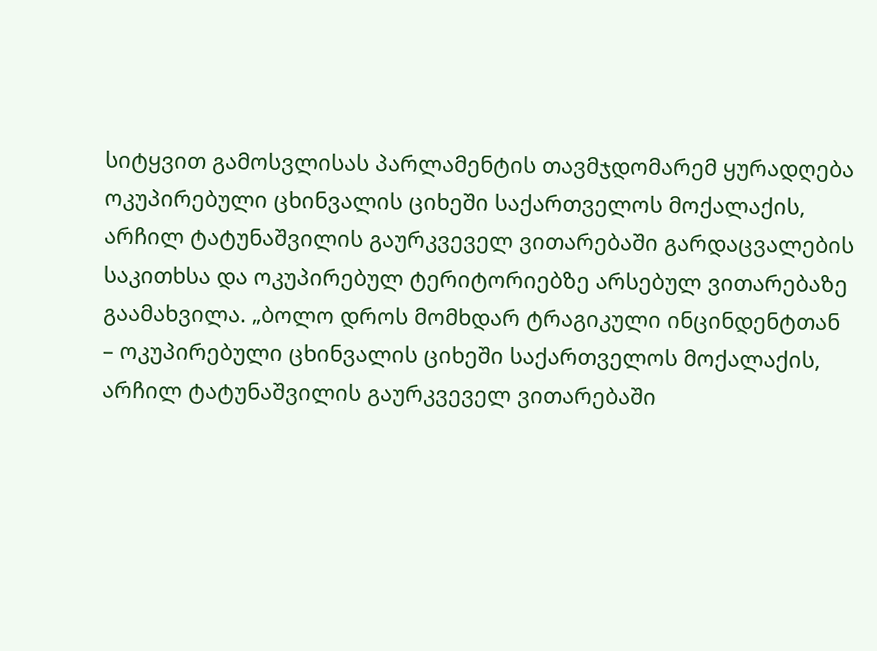სიტყვით გამოსვლისას პარლამენტის თავმჯდომარემ ყურადღება ოკუპირებული ცხინვალის ციხეში საქართველოს მოქალაქის, არჩილ ტატუნაშვილის გაურკვეველ ვითარებაში გარდაცვალების საკითხსა და ოკუპირებულ ტერიტორიებზე არსებულ ვითარებაზე გაამახვილა. „ბოლო დროს მომხდარ ტრაგიკული ინცინდენტთან – ოკუპირებული ცხინვალის ციხეში საქართველოს მოქალაქის, არჩილ ტატუნაშვილის გაურკვეველ ვითარებაში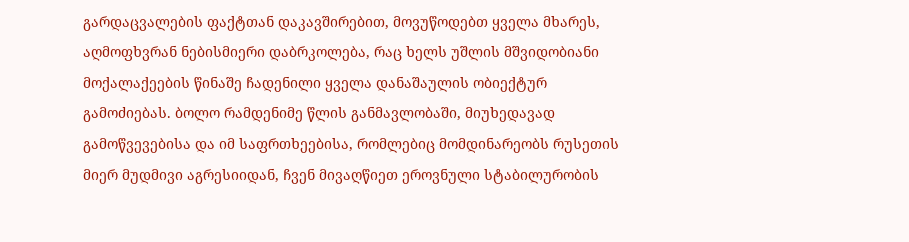გარდაცვალების ფაქტთან დაკავშირებით, მოვუწოდებთ ყველა მხარეს, აღმოფხვრან ნებისმიერი დაბრკოლება, რაც ხელს უშლის მშვიდობიანი მოქალაქეების წინაშე ჩადენილი ყველა დანაშაულის ობიექტურ გამოძიებას. ბოლო რამდენიმე წლის განმავლობაში, მიუხედავად გამოწვევებისა და იმ საფრთხეებისა, რომლებიც მომდინარეობს რუსეთის მიერ მუდმივი აგრესიიდან, ჩვენ მივაღწიეთ ეროვნული სტაბილურობის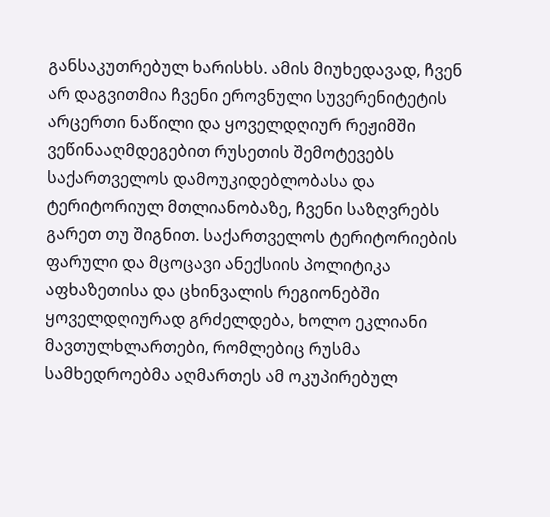განსაკუთრებულ ხარისხს. ამის მიუხედავად, ჩვენ არ დაგვითმია ჩვენი ეროვნული სუვერენიტეტის არცერთი ნაწილი და ყოველდღიურ რეჟიმში ვეწინააღმდეგებით რუსეთის შემოტევებს საქართველოს დამოუკიდებლობასა და ტერიტორიულ მთლიანობაზე, ჩვენი საზღვრებს გარეთ თუ შიგნით. საქართველოს ტერიტორიების ფარული და მცოცავი ანექსიის პოლიტიკა აფხაზეთისა და ცხინვალის რეგიონებში ყოველდღიურად გრძელდება, ხოლო ეკლიანი მავთულხლართები, რომლებიც რუსმა სამხედროებმა აღმართეს ამ ოკუპირებულ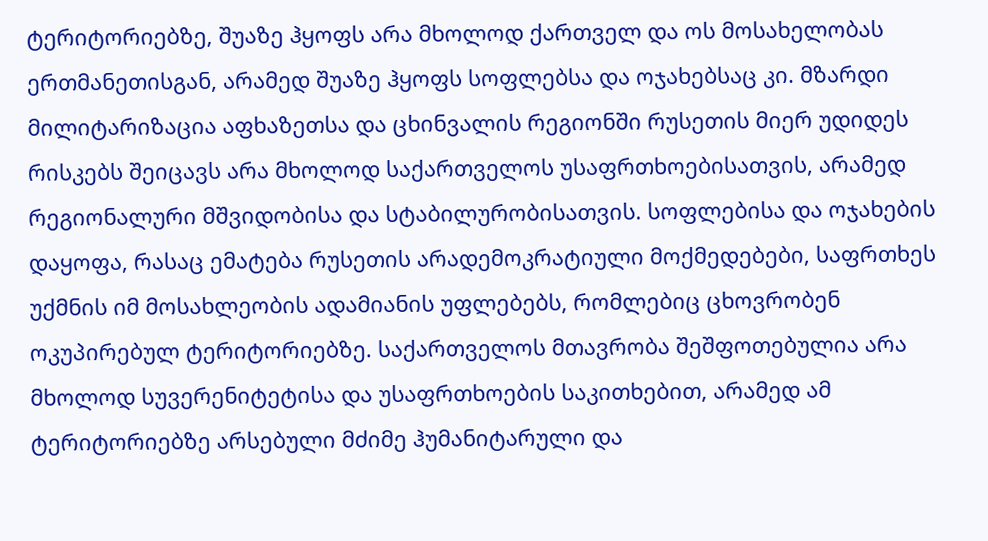ტერიტორიებზე, შუაზე ჰყოფს არა მხოლოდ ქართველ და ოს მოსახელობას ერთმანეთისგან, არამედ შუაზე ჰყოფს სოფლებსა და ოჯახებსაც კი. მზარდი მილიტარიზაცია აფხაზეთსა და ცხინვალის რეგიონში რუსეთის მიერ უდიდეს რისკებს შეიცავს არა მხოლოდ საქართველოს უსაფრთხოებისათვის, არამედ რეგიონალური მშვიდობისა და სტაბილურობისათვის. სოფლებისა და ოჯახების დაყოფა, რასაც ემატება რუსეთის არადემოკრატიული მოქმედებები, საფრთხეს უქმნის იმ მოსახლეობის ადამიანის უფლებებს, რომლებიც ცხოვრობენ ოკუპირებულ ტერიტორიებზე. საქართველოს მთავრობა შეშფოთებულია არა მხოლოდ სუვერენიტეტისა და უსაფრთხოების საკითხებით, არამედ ამ ტერიტორიებზე არსებული მძიმე ჰუმანიტარული და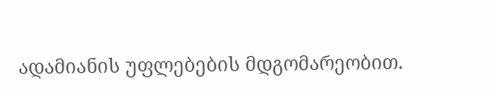ადამიანის უფლებების მდგომარეობით.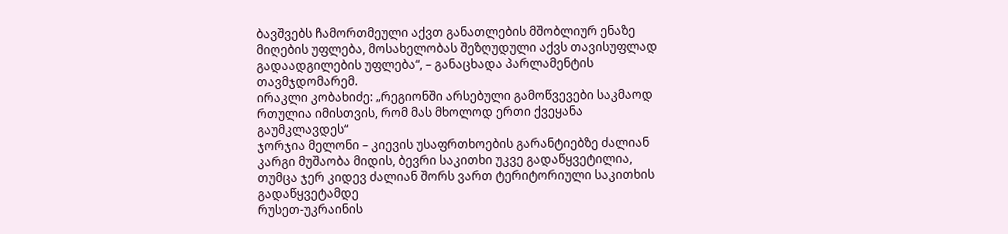ბავშვებს ჩამორთმეული აქვთ განათლების მშობლიურ ენაზე მიღების უფლება, მოსახელობას შეზღუდული აქვს თავისუფლად გადაადგილების უფლება“, – განაცხადა პარლამენტის თავმჯდომარემ.
ირაკლი კობახიძე: „რეგიონში არსებული გამოწვევები საკმაოდ რთულია იმისთვის, რომ მას მხოლოდ ერთი ქვეყანა გაუმკლავდეს“
ჯორჯია მელონი – კიევის უსაფრთხოების გარანტიებზე ძალიან კარგი მუშაობა მიდის, ბევრი საკითხი უკვე გადაწყვეტილია, თუმცა ჯერ კიდევ ძალიან შორს ვართ ტერიტორიული საკითხის გადაწყვეტამდე
რუსეთ-უკრაინის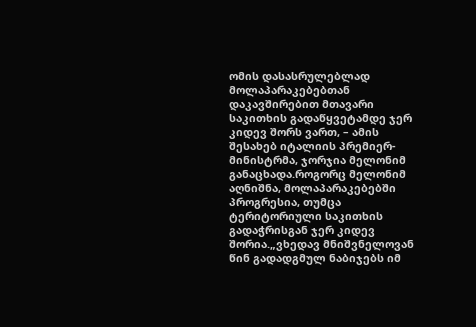ომის დასასრულებლად მოლაპარაკებებთან დაკავშირებით მთავარი საკითხის გადაწყვეტამდე ჯერ კიდევ შორს ვართ, – ამის შესახებ იტალიის პრემიერ-მინისტრმა, ჯორჯია მელონიმ განაცხადა.როგორც მელონიმ აღნიშნა, მოლაპარაკებებში პროგრესია, თუმცა ტერიტორიული საკითხის გადაჭრისგან ჯერ კიდევ შორია.„ვხედავ მნიშვნელოვან წინ გადადგმულ ნაბიჯებს იმ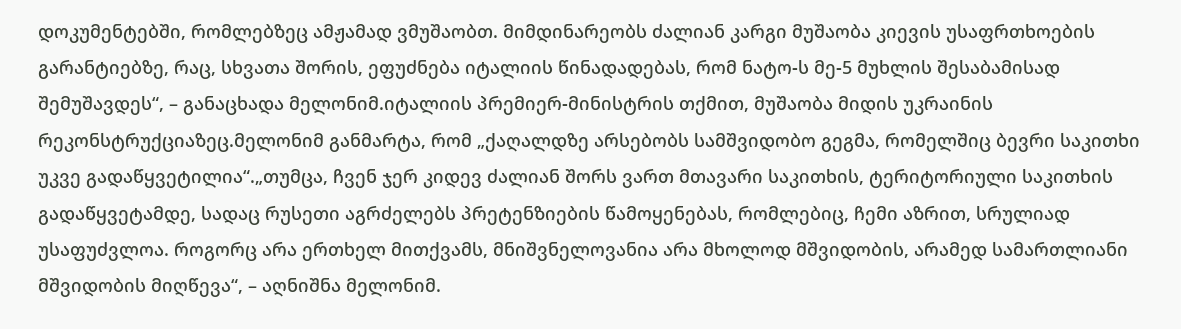დოკუმენტებში, რომლებზეც ამჟამად ვმუშაობთ. მიმდინარეობს ძალიან კარგი მუშაობა კიევის უსაფრთხოების გარანტიებზე, რაც, სხვათა შორის, ეფუძნება იტალიის წინადადებას, რომ ნატო-ს მე-5 მუხლის შესაბამისად შემუშავდეს“, – განაცხადა მელონიმ.იტალიის პრემიერ-მინისტრის თქმით, მუშაობა მიდის უკრაინის რეკონსტრუქციაზეც.მელონიმ განმარტა, რომ „ქაღალდზე არსებობს სამშვიდობო გეგმა, რომელშიც ბევრი საკითხი უკვე გადაწყვეტილია“.„თუმცა, ჩვენ ჯერ კიდევ ძალიან შორს ვართ მთავარი საკითხის, ტერიტორიული საკითხის გადაწყვეტამდე, სადაც რუსეთი აგრძელებს პრეტენზიების წამოყენებას, რომლებიც, ჩემი აზრით, სრულიად უსაფუძვლოა. როგორც არა ერთხელ მითქვამს, მნიშვნელოვანია არა მხოლოდ მშვიდობის, არამედ სამართლიანი მშვიდობის მიღწევა“, – აღნიშნა მელონიმ.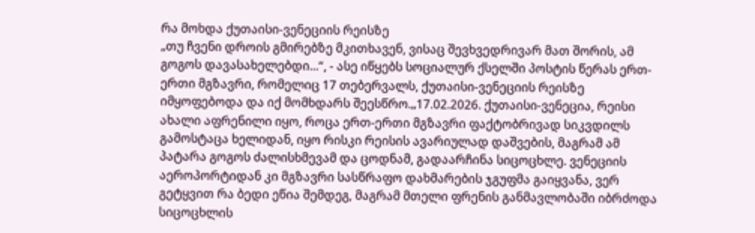რა მოხდა ქუთაისი-ვენეციის რეისზე
„თუ ჩვენი დროის გმირებზე მკითხავენ, ვისაც შევხვედრივარ მათ შორის, ამ გოგოს დავასახელებდი...“, - ასე იწყებს სოციალურ ქსელში პოსტის წერას ერთ-ერთი მგზავრი, რომელიც 17 თებერვალს, ქუთაისი-ვენეციის რეისზე იმყოფებოდა და იქ მომხდარს შეესწრო.„17.02.2026. ქუთაისი-ვენეცია, რეისი ახალი აფრენილი იყო, როცა ერთ-ერთი მგზავრი ფაქტობრივად სიკვდილს გამოსტაცა ხელიდან, იყო რისკი რეისის ავარიულად დაშვების, მაგრამ ამ პატარა გოგოს ძალისხმევამ და ცოდნამ, გადაარჩინა სიცოცხლე. ვენეციის აეროპორტიდან კი მგზავრი სასწრაფო დახმარების ჯგუფმა გაიყვანა, ვერ გეტყვით რა ბედი ეწია შემდეგ, მაგრამ მთელი ფრენის განმავლობაში იბრძოდა სიცოცხლის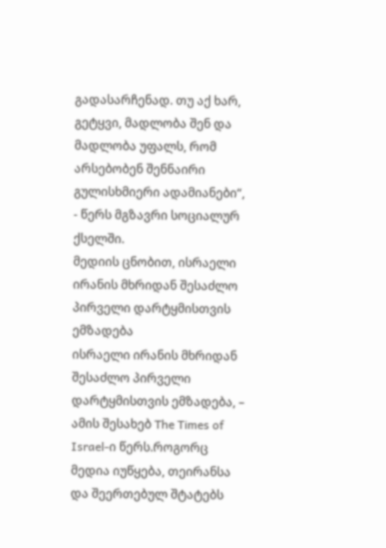გადასარჩენად. თუ აქ ხარ, გეტყვი, მადლობა შენ და მადლობა უფალს, რომ არსებობენ შენნაირი გულისხმიერი ადამიანები“, - წერს მგზავრი სოციალურ ქსელში.
მედიის ცნობით, ისრაელი ირანის მხრიდან შესაძლო პირველი დარტყმისთვის ემზადება
ისრაელი ირანის მხრიდან შესაძლო პირველი დარტყმისთვის ემზადება, – ამის შესახებ The Times of Israel-ი წერს.როგორც მედია იუწყება, თეირანსა და შეერთებულ შტატებს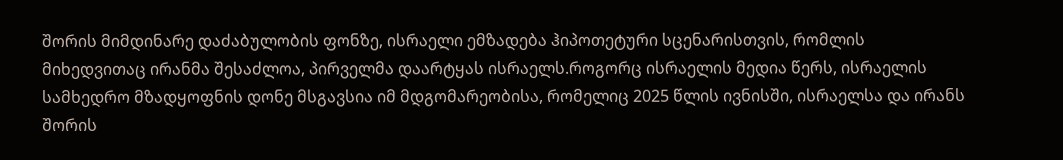შორის მიმდინარე დაძაბულობის ფონზე, ისრაელი ემზადება ჰიპოთეტური სცენარისთვის, რომლის მიხედვითაც ირანმა შესაძლოა, პირველმა დაარტყას ისრაელს.როგორც ისრაელის მედია წერს, ისრაელის სამხედრო მზადყოფნის დონე მსგავსია იმ მდგომარეობისა, რომელიც 2025 წლის ივნისში, ისრაელსა და ირანს შორის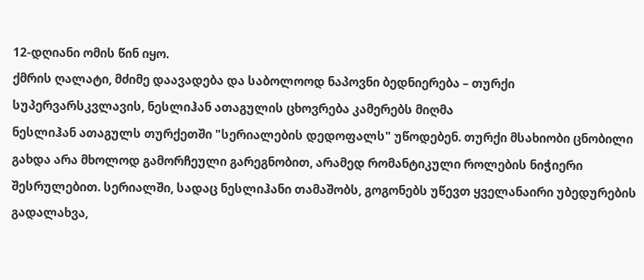12-დღიანი ომის წინ იყო.
ქმრის ღალატი, მძიმე დაავადება და საბოლოოდ ნაპოვნი ბედნიერება – თურქი სუპერვარსკვლავის, ნესლიჰან ათაგულის ცხოვრება კამერებს მიღმა
ნესლიჰან ათაგულს თურქეთში "სერიალების დედოფალს" უწოდებენ. თურქი მსახიობი ცნობილი გახდა არა მხოლოდ გამორჩეული გარეგნობით, არამედ რომანტიკული როლების ნიჭიერი შესრულებით. სერიალში, სადაც ნესლიჰანი თამაშობს, გოგონებს უწევთ ყველანაირი უბედურების გადალახვა,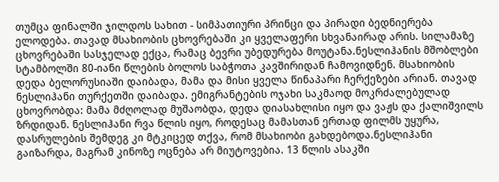თუმცა ფინალში ჯილდოს სახით - სიმპათიური პრინცი და პირადი ბედნიერება ელოდება. თავად მსახიობის ცხოვრებაში კი ყველაფერი სხვანაირად არის. სილამაზე ცხოვრებაში სასჯელად ექცა, რამაც ბევრი უბედურება მოუტანა.ნესლიჰანის მშობლები სტამბოლში 80-იანი წლების ბოლოს საბჭოთა კავშირიდან ჩამოვიდნენ. მსახიობის დედა ბელორუსიაში დაიბადა, მამა და მისი ყველა წინაპარი ჩერქეზები არიან. თავად ნესლიჰანი თურქეთში დაიბადა. ემიგრანტების ოჯახი საკმაოდ მოკრძალებულად ცხოვრობდა: მამა მძღოლად მუშაობდა, დედა დიასახლისი იყო და ვაჟს და ქალიშვილს ზრდიდან. ნესლიჰანი რვა წლის იყო, როდესაც მამასთან ერთად ფილმს უყურა, დასრულების შემდეგ კი მტკიცედ თქვა, რომ მსახიობი გახდებოდა.ნესლიჰანი გაიზარდა, მაგრამ კინოზე ოცნება არ მიუტოვებია. 13 წლის ასაკში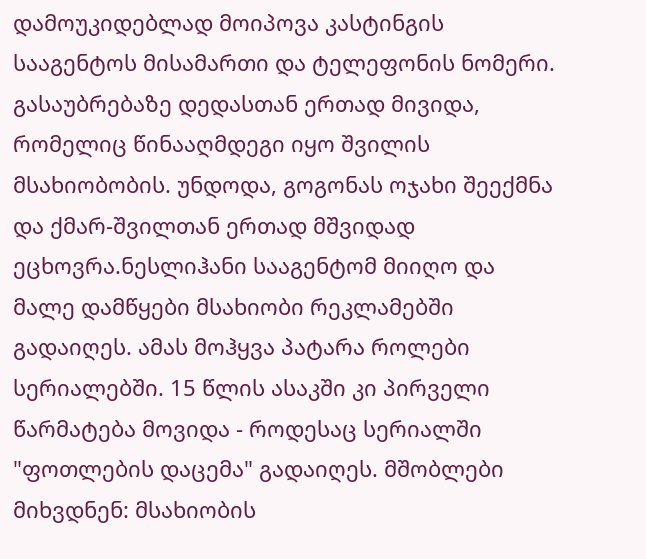დამოუკიდებლად მოიპოვა კასტინგის სააგენტოს მისამართი და ტელეფონის ნომერი. გასაუბრებაზე დედასთან ერთად მივიდა, რომელიც წინააღმდეგი იყო შვილის მსახიობობის. უნდოდა, გოგონას ოჯახი შეექმნა და ქმარ-შვილთან ერთად მშვიდად ეცხოვრა.ნესლიჰანი სააგენტომ მიიღო და მალე დამწყები მსახიობი რეკლამებში გადაიღეს. ამას მოჰყვა პატარა როლები სერიალებში. 15 წლის ასაკში კი პირველი წარმატება მოვიდა - როდესაც სერიალში "ფოთლების დაცემა" გადაიღეს. მშობლები მიხვდნენ: მსახიობის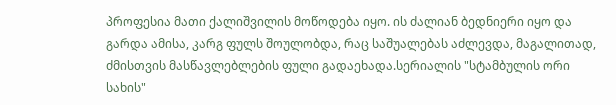პროფესია მათი ქალიშვილის მოწოდება იყო. ის ძალიან ბედნიერი იყო და გარდა ამისა, კარგ ფულს შოულობდა, რაც საშუალებას აძლევდა, მაგალითად, ძმისთვის მასწავლებლების ფული გადაეხადა.სერიალის "სტამბულის ორი სახის"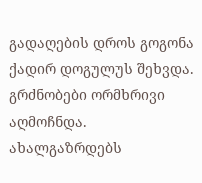გადაღების დროს გოგონა ქადირ დოგულუს შეხვდა. გრძნობები ორმხრივი აღმოჩნდა. ახალგაზრდებს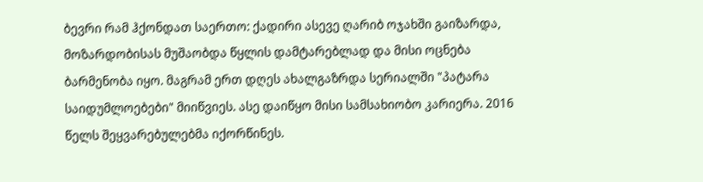ბევრი რამ ჰქონდათ საერთო: ქადირი ასევე ღარიბ ოჯახში გაიზარდა, მოზარდობისას მუშაობდა წყლის დამტარებლად და მისი ოცნება ბარმენობა იყო. მაგრამ ერთ დღეს ახალგაზრდა სერიალში "პატარა საიდუმლოებები" მიიწვიეს. ასე დაიწყო მისი სამსახიობო კარიერა. 2016 წელს შეყვარებულებმა იქორწინეს.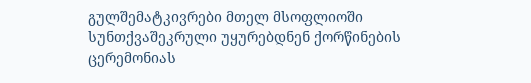გულშემატკივრები მთელ მსოფლიოში სუნთქვაშეკრული უყურებდნენ ქორწინების ცერემონიას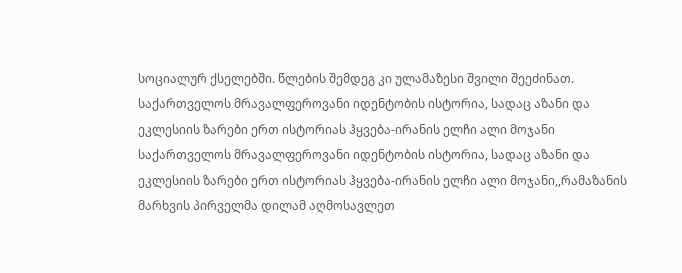სოციალურ ქსელებში. წლების შემდეგ კი ულამაზესი შვილი შეეძინათ.
საქართველოს მრავალფეროვანი იდენტობის ისტორია, სადაც აზანი და ეკლესიის ზარები ერთ ისტორიას ჰყვება-ირანის ელჩი ალი მოჯანი
საქართველოს მრავალფეროვანი იდენტობის ისტორია, სადაც აზანი და ეკლესიის ზარები ერთ ისტორიას ჰყვება-ირანის ელჩი ალი მოჯანი,,რამაზანის მარხვის პირველმა დილამ აღმოსავლეთ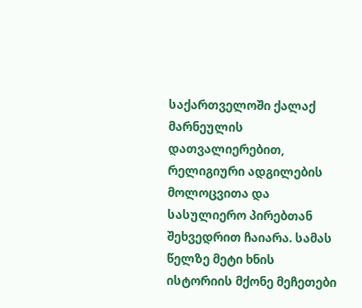საქართველოში ქალაქ მარნეულის დათვალიერებით, რელიგიური ადგილების მოლოცვითა და სასულიერო პირებთან შეხვედრით ჩაიარა. სამას წელზე მეტი ხნის ისტორიის მქონე მეჩეთები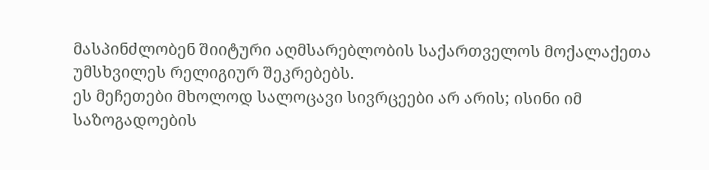მასპინძლობენ შიიტური აღმსარებლობის საქართველოს მოქალაქეთა უმსხვილეს რელიგიურ შეკრებებს.
ეს მეჩეთები მხოლოდ სალოცავი სივრცეები არ არის; ისინი იმ საზოგადოების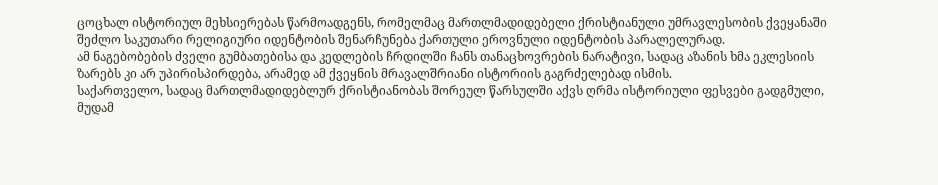ცოცხალ ისტორიულ მეხსიერებას წარმოადგენს, რომელმაც მართლმადიდებელი ქრისტიანული უმრავლესობის ქვეყანაში შეძლო საკუთარი რელიგიური იდენტობის შენარჩუნება ქართული ეროვნული იდენტობის პარალელურად.
ამ ნაგებობების ძველი გუმბათებისა და კედლების ჩრდილში ჩანს თანაცხოვრების ნარატივი, სადაც აზანის ხმა ეკლესიის ზარებს კი არ უპირისპირდება, არამედ ამ ქვეყნის მრავალშრიანი ისტორიის გაგრძელებად ისმის.
საქართველო, სადაც მართლმადიდებლურ ქრისტიანობას შორეულ წარსულში აქვს ღრმა ისტორიული ფესვები გადგმული, მუდამ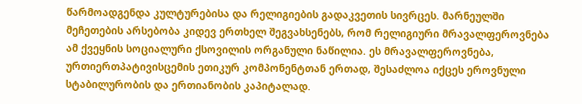წარმოადგენდა კულტურებისა და რელიგიების გადაკვეთის სივრცეს. მარნეულში მეჩეთების არსებობა კიდევ ერთხელ შეგვახსენებს, რომ რელიგიური მრავალფეროვნება ამ ქვეყნის სოციალური ქსოვილის ორგანული ნაწილია. ეს მრავალფეროვნება, ურთიერთპატივისცემის ეთიკურ კომპონენტთან ერთად, შესაძლოა იქცეს ეროვნული სტაბილურობის და ერთიანობის კაპიტალად.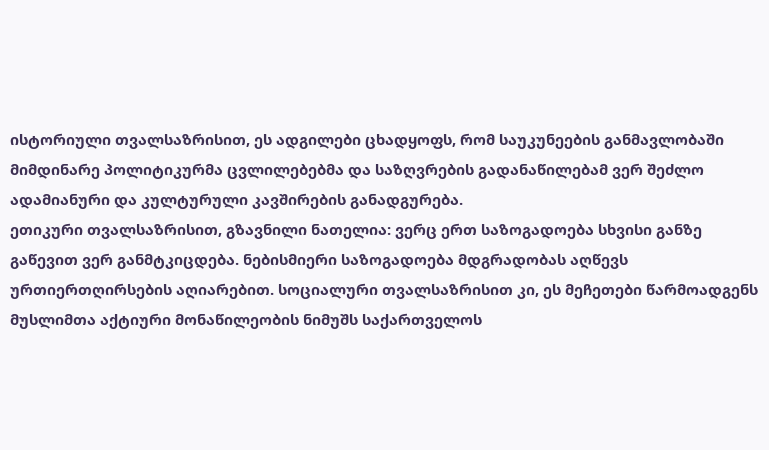ისტორიული თვალსაზრისით, ეს ადგილები ცხადყოფს, რომ საუკუნეების განმავლობაში მიმდინარე პოლიტიკურმა ცვლილებებმა და საზღვრების გადანაწილებამ ვერ შეძლო ადამიანური და კულტურული კავშირების განადგურება.
ეთიკური თვალსაზრისით, გზავნილი ნათელია: ვერც ერთ საზოგადოება სხვისი განზე გაწევით ვერ განმტკიცდება. ნებისმიერი საზოგადოება მდგრადობას აღწევს ურთიერთღირსების აღიარებით. სოციალური თვალსაზრისით კი, ეს მეჩეთები წარმოადგენს მუსლიმთა აქტიური მონაწილეობის ნიმუშს საქართველოს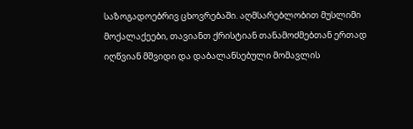საზოგადოებრივ ცხოვრებაში. აღმსარებლობით მუსლიმი მოქალაქეები, თავიანთ ქრისტიან თანამოძმებთან ერთად იღწვიან მშვიდი და დაბალანსებული მომავლის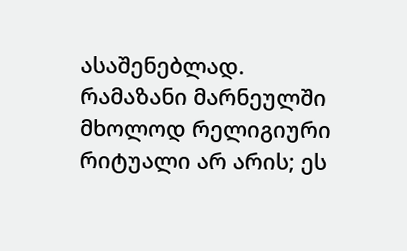ასაშენებლად.
რამაზანი მარნეულში მხოლოდ რელიგიური რიტუალი არ არის; ეს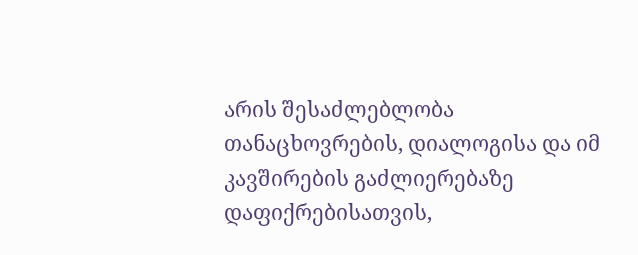არის შესაძლებლობა თანაცხოვრების, დიალოგისა და იმ კავშირების გაძლიერებაზე დაფიქრებისათვის,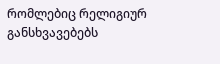რომლებიც რელიგიურ განსხვავებებს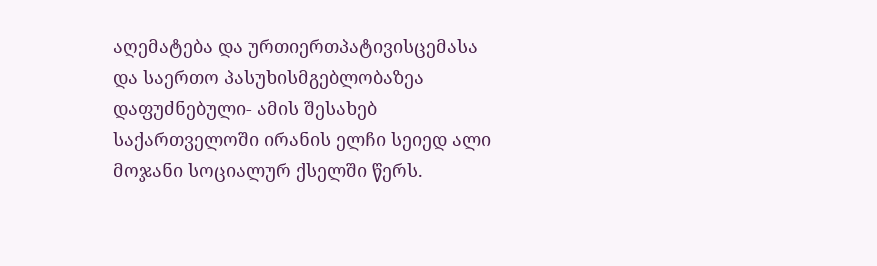აღემატება და ურთიერთპატივისცემასა და საერთო პასუხისმგებლობაზეა დაფუძნებული- ამის შესახებ საქართველოში ირანის ელჩი სეიედ ალი მოჯანი სოციალურ ქსელში წერს.